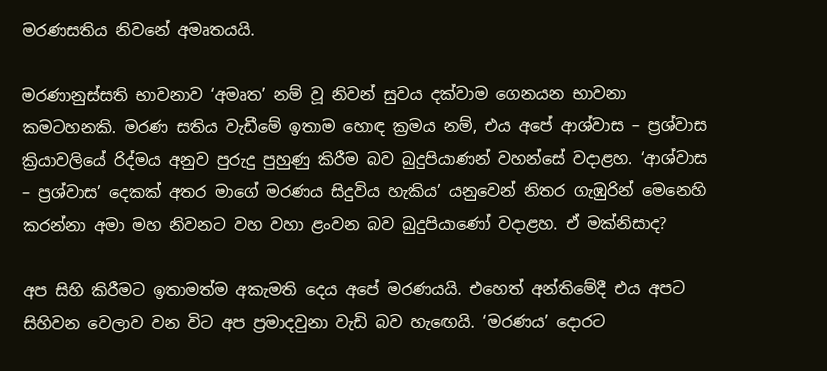මරණසතිය නිවනේ අමෘතයයි.

මරණානුස්සති භාවනාව ‘අමෘත’ නම් වූ නිවන් සුවය දක්වාම ගෙනයන භාවනා කමටහනකි. මරණ සතිය වැඩීමේ ඉතාම හොඳ ක්‍රමය නම්, එය අපේ ආශ්වාස – ප්‍රශ්වාස ක්‍රියාවලියේ රිද්මය අනුව පුරුදු පුහුණු කිරීම බව බුදුපියාණන් වහන්සේ වදාළහ. ‘ආශ්වාස – ප්‍රශ්වාස’ දෙකක් අතර මාගේ මරණය සිදුවිය හැකිය’ යනුවෙන් නිතර ගැඹුරින් මෙනෙහි කරන්නා අමා මහ නිවනට වහ වහා ළංවන බව බුදුපියාණෝ වදාළහ. ඒ මක්නිසාද?

අප සිහි කිරීමට ඉතාමත්ම අකැමති දෙය අපේ මරණයයි. එහෙත් අන්තිමේදී එය අපට සිහිවන වෙලාව වන විට අප ප්‍රමාදවුනා වැඩි බව හැඟෙයි. ‘මරණය’ දොරට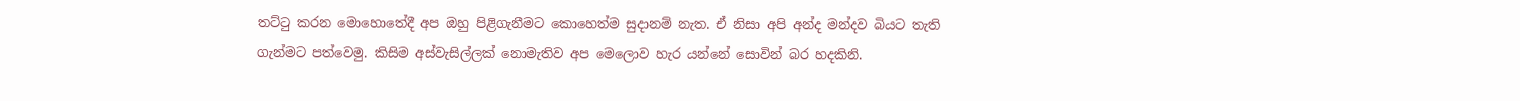තට්ටු කරන මොහොතේදී අප ඔහු පිළිගැනීමට කොහෙත්ම සුදානම් නැත. ඒ නිසා අපි අන්ද මන්දව බියට තැති ගැන්මට පත්වෙමු. කිසිම අස්වැසිල්ලක් නොමැතිව අප මෙලොව හැර යන්නේ සොවින් බර හදකිනි.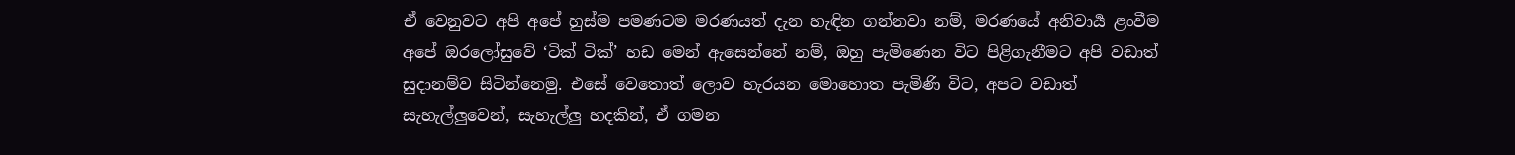ඒ වෙනුවට අපි අපේ හුස්ම පමණටම මරණයත් දැන හැඳින ගන්නවා නම්, මරණයේ අනිවාර්‍ය ළංවීම අපේ ඔරලෝසුවේ ‘ටික් ටික්’ හඩ මෙන් ඇසෙන්නේ නම්, ඔහු පැමිණෙන විට පිළිගැනීමට අපි වඩාත් සුදානම්ව සිටින්නෙමු. එසේ වෙතොත් ලොව හැරයන මොහොත පැමිණි විට, අපට වඩාත් සැහැල්ලුවෙන්, සැහැල්ලු හදකින්, ඒ ගමන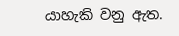යාහැකි වනු ඇත.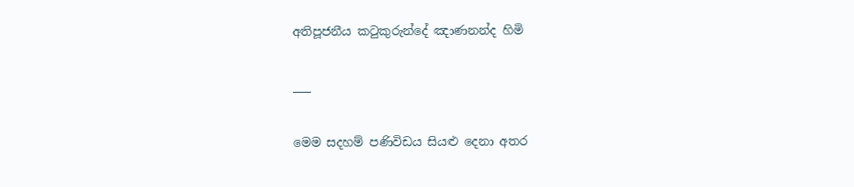අතිපූජනීය කටුකුරුන්දේ ඤාණනන්ද හිමි

___

මෙම සදහම් පණිවිඩය සියළු දෙනා අතර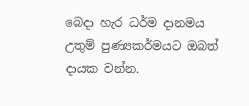බෙදා හැර ධර්ම දානමය උතුම් පුණ්‍යකර්මයට ඔබත් දායක වන්න.